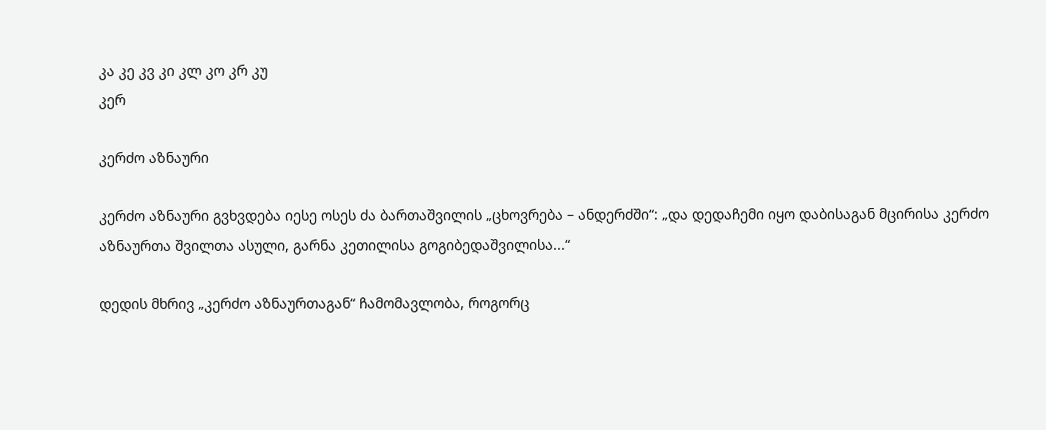კა კე კვ კი კლ კო კრ კუ
კერ

კერძო აზნაური

კერძო აზნაური გვხვდება იესე ოსეს ძა ბართაშვილის „ცხოვრება – ანდერძში“: „და დედაჩემი იყო დაბისაგან მცირისა კერძო აზნაურთა შვილთა ასული, გარნა კეთილისა გოგიბედაშვილისა...“

დედის მხრივ „კერძო აზნაურთაგან“ ჩამომავლობა, როგორც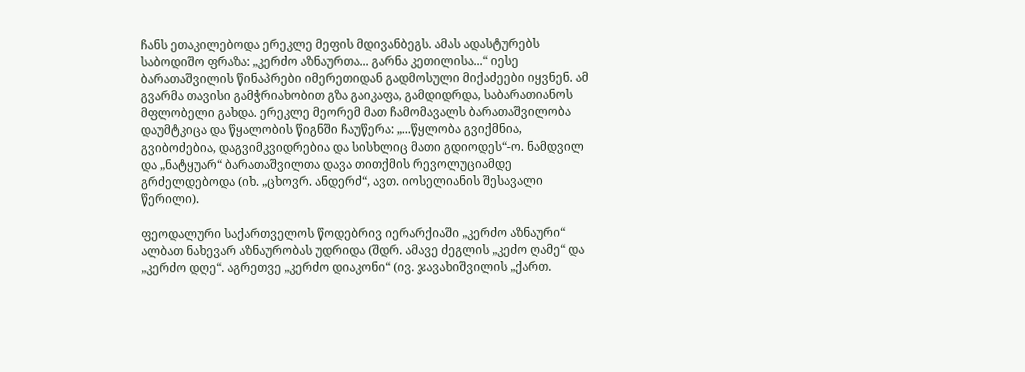ჩანს ეთაკილებოდა ერეკლე მეფის მდივანბეგს. ამას ადასტურებს საბოდიშო ფრაზა: „კერძო აზნაურთა... გარნა კეთილისა...“ იესე ბარათაშვილის წინაპრები იმერეთიდან გადმოსული მიქაძეები იყვნენ. ამ გვარმა თავისი გამჭრიახობით გზა გაიკაფა, გამდიდრდა, საბარათიანოს მფლობელი გახდა. ერეკლე მეორემ მათ ჩამომავალს ბარათაშვილობა დაუმტკიცა და წყალობის წიგნში ჩაუწერა: „...წყლობა გვიქმნია, გვიბოძებია, დაგვიმკვიდრებია და სისხლიც მათი გდიოდეს“-ო. ნამდვილ და „ნატყუარ“ ბარათაშვილთა დავა თითქმის რევოლუციამდე გრძელდებოდა (იხ. „ცხოვრ. ანდერძ“, ავთ. იოსელიანის შესავალი წერილი).

ფეოდალური საქართველოს წოდებრივ იერარქიაში „კერძო აზნაური“ ალბათ ნახევარ აზნაურობას უდრიდა (შდრ. ამავე ძეგლის „კეძო ღამე“ და „კერძო დღე“. აგრეთვე „კერძო დიაკონი“ (ივ. ჯავახიშვილის „ქართ.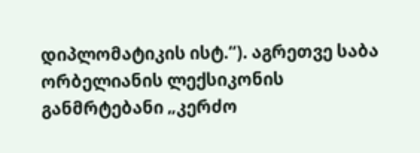დიპლომატიკის ისტ.“). აგრეთვე საბა ორბელიანის ლექსიკონის განმრტებანი „კერძო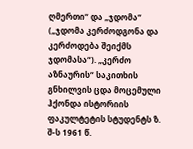ღმერთი“ და „ჯდომა“ („ჯდომა კერძოდგონა და კერძოდება შეიქმს ჯდომასა“). „კერძო აზნაურის“ საკითხის გნხილვის ცდა მოცემული ჰქონდა ისტორიის ფაკულტეტის სტუდენტს ზ. შ-ს 1961 წ.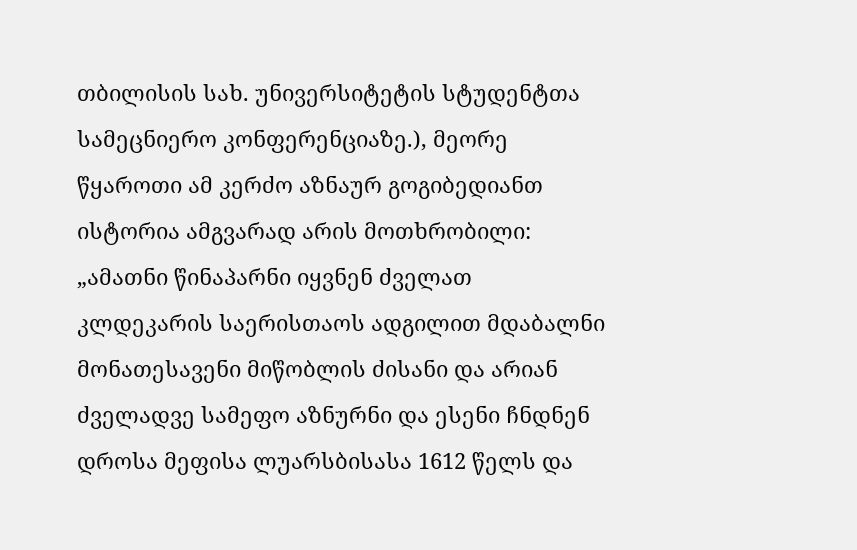თბილისის სახ. უნივერსიტეტის სტუდენტთა სამეცნიერო კონფერენციაზე.), მეორე წყაროთი ამ კერძო აზნაურ გოგიბედიანთ ისტორია ამგვარად არის მოთხრობილი: „ამათნი წინაპარნი იყვნენ ძველათ კლდეკარის საერისთაოს ადგილით მდაბალნი მონათესავენი მიწობლის ძისანი და არიან ძველადვე სამეფო აზნურნი და ესენი ჩნდნენ დროსა მეფისა ლუარსბისასა 1612 წელს და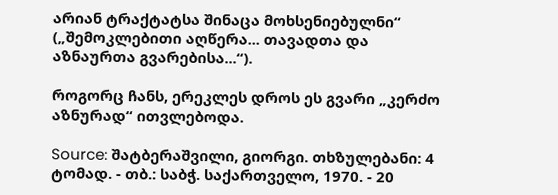არიან ტრაქტატსა შინაცა მოხსენიებულნი“ („შემოკლებითი აღწერა... თავადთა და აზნაურთა გვარებისა...“).

როგორც ჩანს, ერეკლეს დროს ეს გვარი „კერძო აზნურად“ ითვლებოდა.

Source: შატბერაშვილი, გიორგი. თხზულებანი: 4 ტომად. - თბ.: საბჭ. საქართველო, 1970. - 20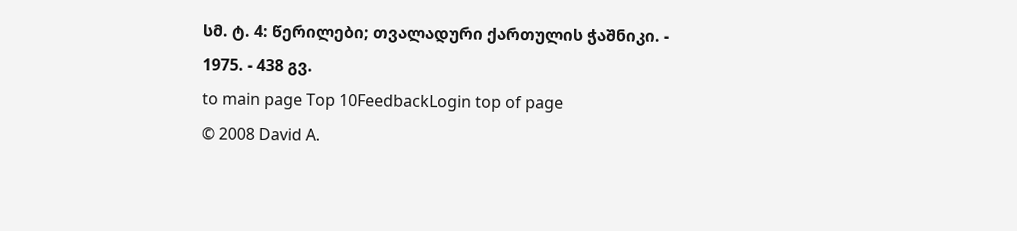სმ. ტ. 4: წერილები; თვალადური ქართულის ჭაშნიკი. - 1975. - 438 გვ.
to main page Top 10FeedbackLogin top of page
© 2008 David A.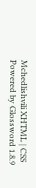Mchedlishvili XHTML | CSS Powered by Glossword 1.8.9